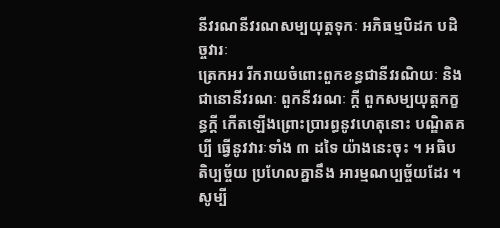នីវរណនីវរណសម្បយុត្តទុកៈ អភិធម្មបិដក បដិច្ចវារៈ
ត្រេកអរ រីករាយចំពោះពួកខន្ធជានីវរណិយៈ និងជានោនីវរណៈ ពួកនីវរណៈ ក្តី ពួកសម្បយុត្តកក្ខន្ធក្តី កើតឡើងព្រោះប្រារព្ធនូវហេតុនោះ បណ្ឌិតគប្បី ធ្វើនូវវារៈទាំង ៣ ដទៃ យ៉ាងនេះចុះ ។ អធិបតិប្បច្ច័យ ប្រហែលគ្នានឹង អារម្មណប្បច្ច័យដែរ ។ សូម្បី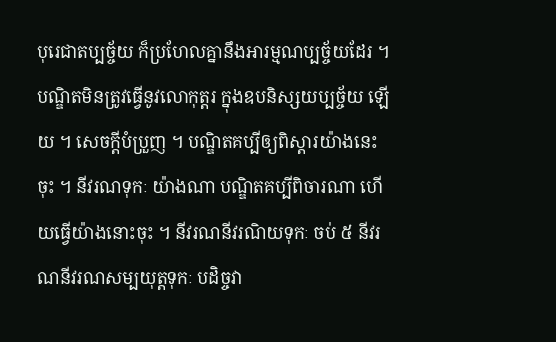បុរេជាតប្បច្ច័យ ក៏ប្រហែលគ្នានឹងអារម្មណប្បច្ច័យដែរ ។ បណ្ឌិតមិនត្រូវធ្វើនូវលោកុត្តរ ក្នុងឧបនិស្សយប្បច្ច័យ ឡើយ ។ សេចក្ដីបំប្រួញ ។ បណ្ឌិតគប្បីឲ្យពិស្តារយ៉ាងនេះចុះ ។ នីវរណទុកៈ យ៉ាងណា បណ្ឌិតគប្បីពិចារណា ហើយធ្វើយ៉ាងនោះចុះ ។ នីវរណនីវរណិយទុកៈ ចប់ ៥ នីវរណនីវរណសម្បយុត្តទុកៈ បដិច្ចវា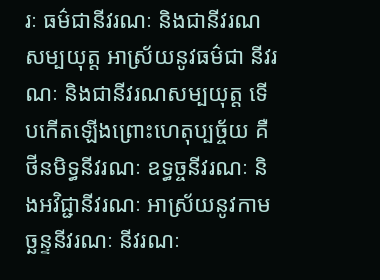រៈ ធម៌ជានីវរណៈ និងជានីវរណសម្បយុត្ត អាស្រ័យនូវធម៌ជា នីវរណៈ និងជានីវរណសម្បយុត្ត ទើបកើតឡើងព្រោះហេតុប្បច្ច័យ គឺថីនមិទ្ធនីវរណៈ ឧទ្ធច្ចនីវរណៈ និងអវិជ្ជានីវរណៈ អាស្រ័យនូវកាមច្ឆន្ទនីវរណៈ នីវរណៈ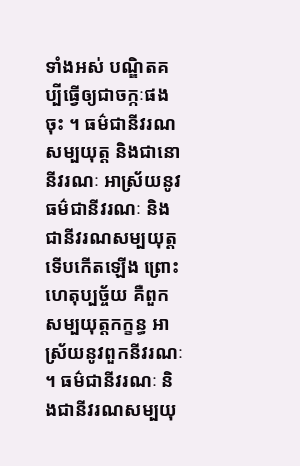ទាំងអស់ បណ្ឌិតគប្បីធ្វើឲ្យជាចក្កៈផងចុះ ។ ធម៌ជានីវរណសម្បយុត្ត និងជានោនីវរណៈ អាស្រ័យនូវធម៌ជានីវរណៈ និងជានីវរណសម្បយុត្ត ទើបកើតឡើង ព្រោះហេតុប្បច្ច័យ គឺពួកសម្បយុត្តកក្ខន្ធ អាស្រ័យនូវពួកនីវរណៈ ។ ធម៌ជានីវរណៈ និងជានីវរណសម្បយុ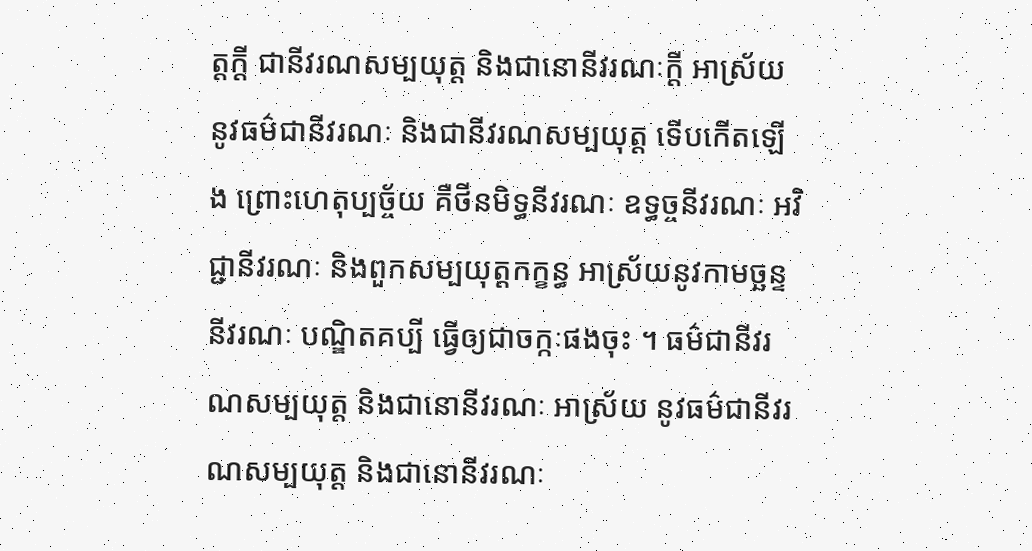ត្តក្តី ជានីវរណសម្បយុត្ត និងជានោនីវរណៈក្តី អាស្រ័យនូវធម៌ជានីវរណៈ និងជានីវរណសម្បយុត្ត ទើបកើតឡើង ព្រោះហេតុប្បច្ច័យ គឺថីនមិទ្ធនីវរណៈ ឧទ្ធច្ចនីវរណៈ អវិជ្ជានីវរណៈ និងពួកសម្បយុត្តកក្ខន្ធ អាស្រ័យនូវកាមច្ឆន្ទនីវរណៈ បណ្ឌិតគប្បី ធ្វើឲ្យជាចក្កៈផងចុះ ។ ធម៌ជានីវរណសម្បយុត្ត និងជានោនីវរណៈ អាស្រ័យ នូវធម៌ជានីវរណសម្បយុត្ត និងជានោនីវរណៈ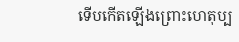ទើបកើតឡើងព្រោះហេតុប្ប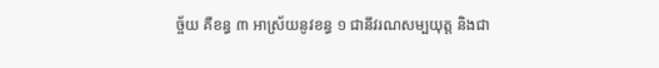ច្ច័យ គឺខន្ធ ៣ អាស្រ័យនូវខន្ធ ១ ជានីវរណសម្បយុត្ត និងជា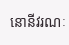នោនីវរណៈ